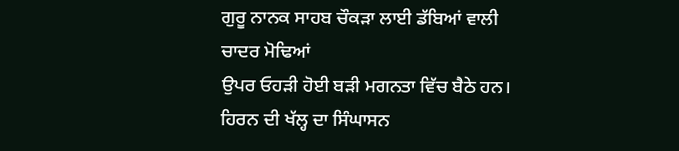ਗੁਰੂ ਨਾਨਕ ਸਾਹਬ ਚੌਕੜਾ ਲਾਈ ਡੱਬਿਆਂ ਵਾਲੀ ਚਾਦਰ ਮੋਢਿਆਂ
ਉਪਰ ਓਹੜੀ ਹੋਈ ਬੜੀ ਮਗਨਤਾ ਵਿੱਚ ਬੈਠੇ ਹਨ। ਹਿਰਨ ਦੀ ਖੱਲ੍ਹ ਦਾ ਸਿੰਘਾਸਨ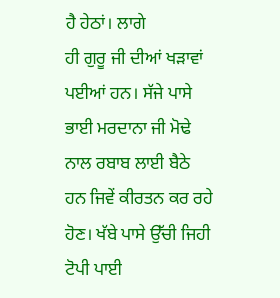ਹੈ ਹੇਠਾਂ। ਲਾਗੇ
ਹੀ ਗੁਰੂ ਜੀ ਦੀਆਂ ਖੜਾਵਾਂ ਪਈਆਂ ਹਨ। ਸੱਜੇ ਪਾਸੇ ਭਾਈ ਮਰਦਾਨਾ ਜੀ ਮੋਢੇ ਨਾਲ ਰਬਾਬ ਲਾਈ ਬੈਠੇ
ਹਨ ਜਿਵੇਂ ਕੀਰਤਨ ਕਰ ਰਹੇ ਹੋਣ। ਖੱਬੇ ਪਾਸੇ ਉੱਚੀ ਜਿਹੀ ਟੋਪੀ ਪਾਈ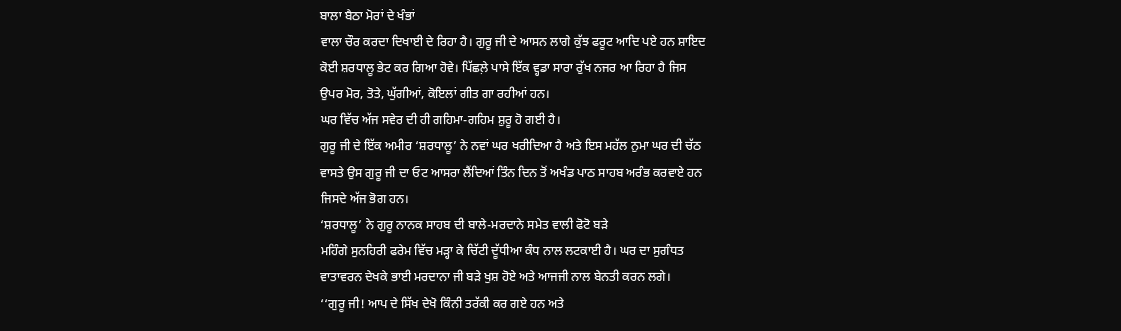ਬਾਲਾ ਬੈਠਾ ਮੋਰਾਂ ਦੇ ਖੰਭਾਂ
ਵਾਲਾ ਚੌਰ ਕਰਦਾ ਦਿਖਾਈ ਦੇ ਰਿਹਾ ਹੈ। ਗੁਰੂ ਜੀ ਦੇ ਆਸਨ ਲਾਗੇ ਕੁੱਝ ਫਰੂਟ ਆਦਿ ਪਏ ਹਨ ਸ਼ਾਇਦ
ਕੋਈ ਸ਼ਰਧਾਲੂ ਭੇਟ ਕਰ ਗਿਆ ਹੋਵੇ। ਪਿੱਛਲ਼ੇ ਪਾਸੇ ਇੱਕ ਵ੍ਹਡਾ ਸਾਰਾ ਰੁੱਖ ਨਜਰ ਆ ਰਿਹਾ ਹੈ ਜਿਸ
ਉਪਰ ਮੋਰ, ਤੋਤੇ, ਘੁੱਗੀਆਂ, ਕੋਇਲਾਂ ਗੀਤ ਗਾ ਰਹੀਆਂ ਹਨ।
ਘਰ ਵਿੱਚ ਅੱਜ ਸਵੇਰ ਦੀ ਹੀ ਗਹਿਮਾ-ਗਹਿਮ ਸ਼ੁਰੂ ਹੋ ਗਈ ਹੈ।
ਗੁਰੂ ਜੀ ਦੇ ਇੱਕ ਅਮੀਰ ‘ਸ਼ਰਧਾਲੂ’ ਨੇ ਨਵਾਂ ਘਰ ਖਰੀਦਿਆ ਹੈ ਅਤੇ ਇਸ ਮਹੱਲ ਨੁਮਾ ਘਰ ਦੀ ਚੱਠ
ਵਾਸਤੇ ਉਸ ਗੁਰੂ ਜੀ ਦਾ ਓਟ ਆਸਰਾ ਲੈਂਦਿਆਂ ਤਿੰਨ ਦਿਨ ਤੋਂ ਅਖੰਡ ਪਾਠ ਸਾਹਬ ਅਰੰਭ ਕਰਵਾਏ ਹਨ
ਜਿਸਦੇ ਅੱਜ ਭੋਗ ਹਨ।
‘ਸ਼ਰਧਾਲੂ’ ਨੇ ਗੁਰੂ ਨਾਨਕ ਸਾਹਬ ਦੀ ਬਾਲੇ-ਮਰਦਾਨੇ ਸਮੇਤ ਵਾਲੀ ਫੋਟੋ ਬੜੇ
ਮਹਿੰਗੇ ਸੁਨਹਿਰੀ ਫਰੇਮ ਵਿੱਚ ਮੜ੍ਹਾ ਕੇ ਚਿੱਟੀ ਦੂੱਧੀਆ ਕੰਧ ਨਾਲ ਲਟਕਾਈ ਹੈ। ਘਰ ਦਾ ਸੁਗੰਧਤ
ਵਾਤਾਵਰਨ ਦੇਖਕੇ ਭਾਈ ਮਰਦਾਨਾ ਜੀ ਬੜੇ ਖੁਸ਼ ਹੋਏ ਅਤੇ ਆਜਜੀ ਨਾਲ ਬੇਨਤੀ ਕਰਨ ਲਗੇ।
‘‘ਗੁਰੂ ਜੀ! ਆਪ ਦੇ ਸਿੱਖ ਦੇਖੋ ਕਿੰਨੀ ਤਰੱਕੀ ਕਰ ਗਏ ਹਨ ਅਤੇ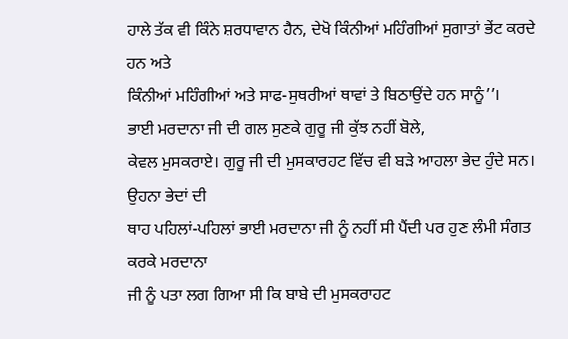ਹਾਲੇ ਤੱਕ ਵੀ ਕਿੰਨੇ ਸ਼ਰਧਾਵਾਨ ਹੈਨ, ਦੇਖੋ ਕਿੰਨੀਆਂ ਮਹਿੰਗੀਆਂ ਸੁਗਾਤਾਂ ਭੇਂਟ ਕਰਦੇ ਹਨ ਅਤੇ
ਕਿੰਨੀਆਂ ਮਹਿੰਗੀਆਂ ਅਤੇ ਸਾਫ-ਸੁਥਰੀਆਂ ਥਾਵਾਂ ਤੇ ਬਿਠਾਉਂਦੇ ਹਨ ਸਾਨੂੰ’’।
ਭਾਈ ਮਰਦਾਨਾ ਜੀ ਦੀ ਗਲ ਸੁਣਕੇ ਗੁਰੂ ਜੀ ਕੁੱਝ ਨਹੀਂ ਬੋਲੇ,
ਕੇਵਲ ਮੁਸਕਰਾਏ। ਗੁਰੂ ਜੀ ਦੀ ਮੁਸਕਾਰਹਟ ਵਿੱਚ ਵੀ ਬੜੇ ਆਹਲਾ ਭੇਦ ਹੁੰਦੇ ਸਨ। ਉਹਨਾ ਭੇਦਾਂ ਦੀ
ਥਾਹ ਪਹਿਲਾਂ-ਪਹਿਲਾਂ ਭਾਈ ਮਰਦਾਨਾ ਜੀ ਨੂੰ ਨਹੀਂ ਸੀ ਪੈਂਦੀ ਪਰ ਹੁਣ ਲੰਮੀ ਸੰਗਤ ਕਰਕੇ ਮਰਦਾਨਾ
ਜੀ ਨੂੰ ਪਤਾ ਲਗ ਗਿਆ ਸੀ ਕਿ ਬਾਬੇ ਦੀ ਮੁਸਕਰਾਹਟ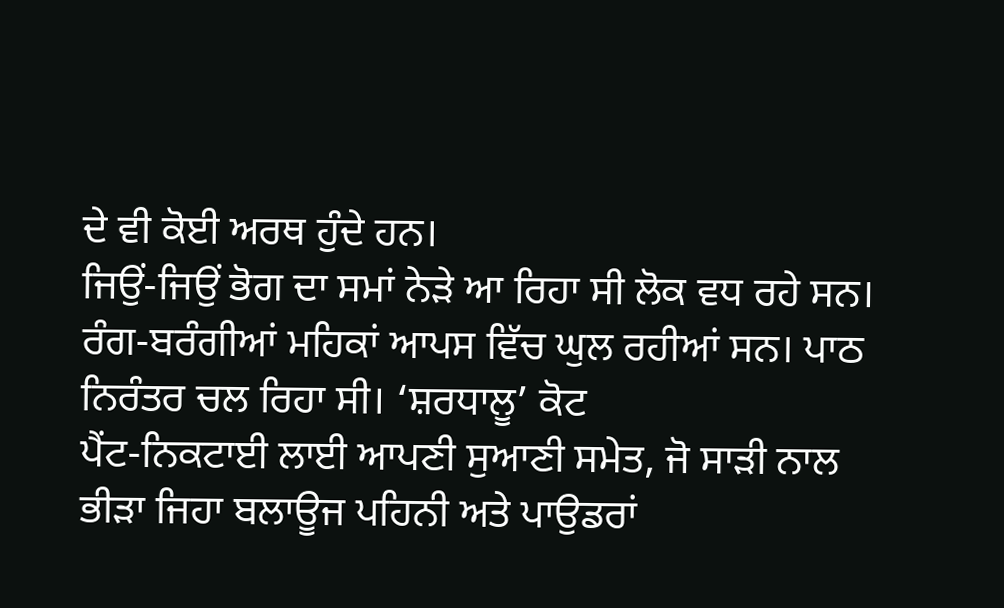ਦੇ ਵੀ ਕੋਈ ਅਰਥ ਹੁੰਦੇ ਹਨ।
ਜਿਉਂ-ਜਿਉਂ ਭੋਗ ਦਾ ਸਮਾਂ ਨੇੜੇ ਆ ਰਿਹਾ ਸੀ ਲੋਕ ਵਧ ਰਹੇ ਸਨ।
ਰੰਗ-ਬਰੰਗੀਆਂ ਮਹਿਕਾਂ ਆਪਸ ਵਿੱਚ ਘੁਲ ਰਹੀਆਂ ਸਨ। ਪਾਠ ਨਿਰੰਤਰ ਚਲ ਰਿਹਾ ਸੀ। ‘ਸ਼ਰਧਾਲੂ’ ਕੋਟ
ਪੈਂਟ-ਨਿਕਟਾਈ ਲਾਈ ਆਪਣੀ ਸੁਆਣੀ ਸਮੇਤ, ਜੋ ਸਾੜੀ ਨਾਲ ਭੀੜਾ ਜਿਹਾ ਬਲਾਊਜ ਪਹਿਨੀ ਅਤੇ ਪਾਉਡਰਾਂ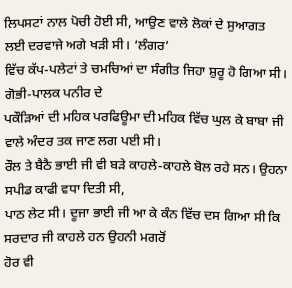ਲਿਪਸਟਾਂ ਨਾਲ ਪੋਚੀ ਹੋਈ ਸੀ, ਆਉਣ ਵਾਲੇ ਲੋਕਾਂ ਦੇ ਸੁਆਗਤ ਲਈ ਦਰਵਾਜੇ ਅਗੇ ਖੜੀ ਸੀ। ‘ਲੰਗਰ’
ਵਿੱਚ ਕੱਪ-ਪਲੇਟਾਂ ਤੇ ਚਮਚਿਆਂ ਦਾ ਸੰਗੀਤ ਜਿਹਾ ਸ਼ੁਰੂ ਹੋ ਗਿਆ ਸੀ। ਗੋਭੀ-ਪਾਲਕ ਪਨੀਰ ਦੇ
ਪਕੌੜਿਆਂ ਦੀ ਮਹਿਕ ਪਰਫਿਊਮਾ ਦੀ ਮਹਿਕ ਵਿੱਚ ਘੁਲ ਕੇ ਬਾਬਾ ਜੀ ਵਾਲੇ ਅੰਦਰ ਤਕ ਜਾਣ ਲਗ ਪਈ ਸੀ।
ਰੌਲ ਤੇ ਬੈਠੈ ਭਾਈ ਜੀ ਵੀ ਬੜੇ ਕਾਹਲੇ-ਕਾਹਲੇ ਬੋਲ ਰਹੇ ਸਨ। ਉਹਨਾ ਸਪੀਡ ਕਾਫੀ ਵਧਾ ਦਿਤੀ ਸੀ,
ਪਾਠ ਲੇਟ ਸੀ। ਦੂਜਾ ਭਾਈ ਜੀ ਆ ਕੇ ਕੰਨ ਵਿੱਚ ਦਸ ਗਿਆ ਸੀ ਕਿ ਸਰਦਾਰ ਜੀ ਕਾਹਲੇ ਹਨ ਉਹਨੀ ਮਗਰੋਂ
ਹੋਰ ਵੀ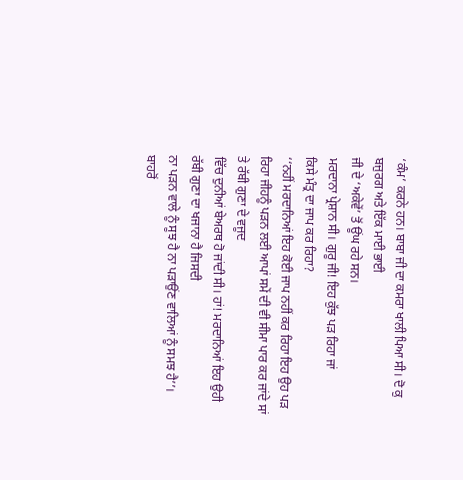‘ਕੰਮ’ ਕਰਨੇ ਹਨ। ਬਾਬਾ ਜੀ ਦਾ ਕਮਰਾ ਖਾਲੀ ਪਿਆ ਸੀ। ਦੋ ਕੁ ਬਜੁਰਗ ਅਤੇ ਇੱਕ ਮਾਈ ਭਾਈ
ਜੀ ਦੇ ‘ਅਕੇਵੇਂ’ ਤੋਂ ਊਂਘ ਰਹੇ ਸਨ।
ਮਰਦਾਨਾ ਪ੍ਰੇਸ਼ਾਨ ਸੀ। ਗੁਰੂ ਜੀ! ਇਹ ਕੁੱਝ ਪੜ ਰਿਹਾ ਜਾਂ
ਕਿਸੇ ਮੰਤ੍ਰ ਦਾ ਜਾਪ ਕਰ ਰਿਹਾ?
‘‘ਨਹੀਂ ਮਰਦਾਨਿਆਂ ਇਹ ਕੋਈ ਜਾਪ ਨਹੀਂ ਕਰ ਰਿਹਾ ਇਹ ਉਹ ਪੜ
ਰਿਹਾ ਜੀਹਨੂੰ ਪੜਨ ਲਈ ਆਪਾਂ ਸਮੇਂ ਦੀ ਵੀ ਸੀਮਾ ਪਾਰ ਕਰ ਜਾਂਦੇ ਸਾਂ ਤੇ ਰੱਬੀ ਗੁਣਾ ਦੇ ਵਜੂਦ
ਵਿੱਚ ਦੁਨੀਆਂ ਬੇਅਰਥ ਹੋ ਜਾਂਦੀ ਸੀ। ਹਾਂ! ਮਰਦਾਨਿਆਂ ਇਹ ਉਹੀ ਰੱਬੀ ਗੁਣਾ ਦਾ ਖਜਾਨਾ ਹੈ ਜਿਸਦੀ
ਨਾ ਪੜਨ ਵਾਲੇ ਨੂੰ ਸੂਝ ਹੈ ਨਾ ਪੜਾਉਂਣ ਵਾਲਿਆਂ ਨੂੰ ਸਮਝ ਹੈ’’।
ਬਾਹਰੋਂ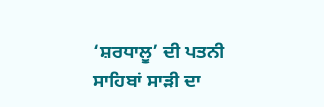‘ਸ਼ਰਧਾਲੂ’ ਦੀ ਪਤਨੀ ਸਾਹਿਬਾਂ ਸਾੜੀ ਦਾ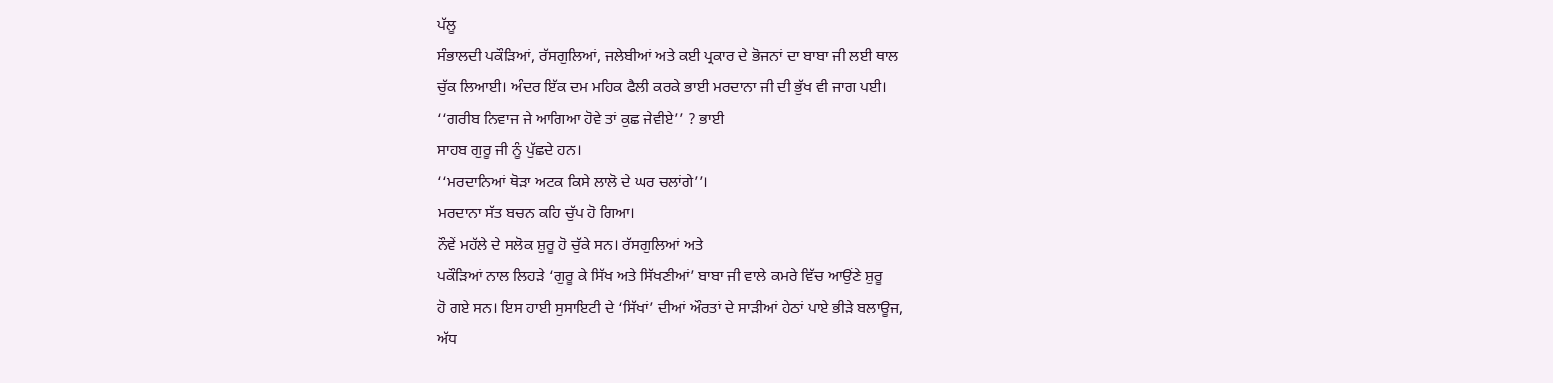ਪੱਲੂ
ਸੰਭਾਲਦੀ ਪਕੌੜਿਆਂ, ਰੱਸਗੁਲਿਆਂ, ਜਲੇਬੀਆਂ ਅਤੇ ਕਈ ਪ੍ਰਕਾਰ ਦੇ ਭੋਜਨਾਂ ਦਾ ਬਾਬਾ ਜੀ ਲਈ ਥਾਲ
ਚੁੱਕ ਲਿਆਈ। ਅੰਦਰ ਇੱਕ ਦਮ ਮਹਿਕ ਫੈਲੀ ਕਰਕੇ ਭਾਈ ਮਰਦਾਨਾ ਜੀ ਦੀ ਭੁੱਖ ਵੀ ਜਾਗ ਪਈ।
‘‘ਗਰੀਬ ਨਿਵਾਜ ਜੇ ਆਗਿਆ ਹੋਵੇ ਤਾਂ ਕੁਛ ਜੇਵੀਏ’’ ? ਭਾਈ
ਸਾਹਬ ਗੁਰੂ ਜੀ ਨੂੰ ਪੁੱਛਦੇ ਹਨ।
‘‘ਮਰਦਾਨਿਆਂ ਥੋੜਾ ਅਟਕ ਕਿਸੇ ਲਾਲੋ ਦੇ ਘਰ ਚਲਾਂਗੇ’’।
ਮਰਦਾਨਾ ਸੱਤ ਬਚਨ ਕਹਿ ਚੁੱਪ ਹੋ ਗਿਆ।
ਨੌਵੇਂ ਮਹੱਲੇ ਦੇ ਸਲੋਕ ਸ਼ੁਰੂ ਹੋ ਚੁੱਕੇ ਸਨ। ਰੱਸਗੁਲਿਆਂ ਅਤੇ
ਪਕੌੜਿਆਂ ਨਾਲ ਲਿਹੜੇ ‘ਗੁਰੂ ਕੇ ਸਿੱਖ ਅਤੇ ਸਿੱਖਣੀਆਂ’ ਬਾਬਾ ਜੀ ਵਾਲੇ ਕਮਰੇ ਵਿੱਚ ਆਉਂਣੇ ਸ਼ੁਰੂ
ਹੋ ਗਏ ਸਨ। ਇਸ ਹਾਈ ਸੁਸਾਇਟੀ ਦੇ ‘ਸਿੱਖਾਂ’ ਦੀਆਂ ਔਰਤਾਂ ਦੇ ਸਾੜੀਆਂ ਹੇਠਾਂ ਪਾਏ ਭੀੜੇ ਬਲਾਊਜ,
ਅੱਧ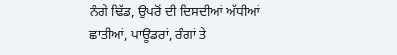ਨੰਗੇ ਢਿੱਡ, ਉਪਰੋਂ ਦੀ ਦਿਸਦੀਆਂ ਅੱਧੀਆਂ ਛਾਤੀਆਂ, ਪਾਊਡਰਾਂ, ਰੰਗਾਂ ਤੇ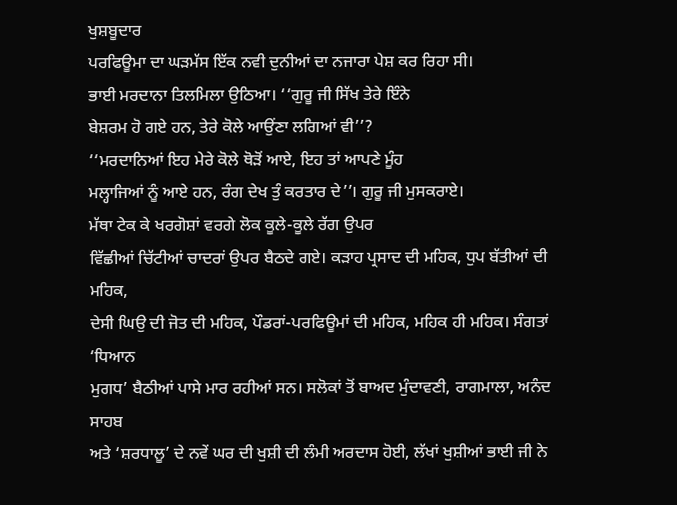ਖੁਸ਼ਬੂਦਾਰ
ਪਰਫਿਊਮਾ ਦਾ ਘੜਮੱਸ ਇੱਕ ਨਵੀ ਦੁਨੀਆਂ ਦਾ ਨਜਾਰਾ ਪੇਸ਼ ਕਰ ਰਿਹਾ ਸੀ।
ਭਾਈ ਮਰਦਾਨਾ ਤਿਲਮਿਲਾ ਉਠਿਆ। ‘‘ਗੁਰੂ ਜੀ ਸਿੱਖ ਤੇਰੇ ਇੰਨੇ
ਬੇਸ਼ਰਮ ਹੋ ਗਏ ਹਨ, ਤੇਰੇ ਕੋਲੇ ਆਉਂਣਾ ਲਗਿਆਂ ਵੀ’’?
‘‘ਮਰਦਾਨਿਆਂ ਇਹ ਮੇਰੇ ਕੋਲੇ ਥੋੜੋਂ ਆਏ, ਇਹ ਤਾਂ ਆਪਣੇ ਮੂੰਹ
ਮਲ੍ਹਾਜਿਆਂ ਨੂੰ ਆਏ ਹਨ, ਰੰਗ ਦੇਖ ਤੁੰ ਕਰਤਾਰ ਦੇ’’। ਗੁਰੂ ਜੀ ਮੁਸਕਰਾਏ।
ਮੱਥਾ ਟੇਕ ਕੇ ਖਰਗੋਸ਼ਾਂ ਵਰਗੇ ਲੋਕ ਕੂਲੇ-ਕੂਲੇ ਰੱਗ ਉਪਰ
ਵਿੱਛੀਆਂ ਚਿੱਟੀਆਂ ਚਾਦਰਾਂ ਉਪਰ ਬੈਠਦੇ ਗਏ। ਕੜਾਹ ਪ੍ਰਸਾਦ ਦੀ ਮਹਿਕ, ਧੁਪ ਬੱਤੀਆਂ ਦੀ ਮਹਿਕ,
ਦੇਸੀ ਘਿਉ ਦੀ ਜੋਤ ਦੀ ਮਹਿਕ, ਪੌਡਰਾਂ-ਪਰਫਿਊਮਾਂ ਦੀ ਮਹਿਕ, ਮਹਿਕ ਹੀ ਮਹਿਕ। ਸੰਗਤਾਂ ‘ਧਿਆਨ
ਮੁਗਧ’ ਬੈਠੀਆਂ ਪਾਸੇ ਮਾਰ ਰਹੀਆਂ ਸਨ। ਸਲੋਕਾਂ ਤੋਂ ਬਾਅਦ ਮੁੰਦਾਵਣੀ, ਰਾਗਮਾਲਾ, ਅਨੰਦ ਸਾਹਬ
ਅਤੇ ‘ਸ਼ਰਧਾਲੂ’ ਦੇ ਨਵੇਂ ਘਰ ਦੀ ਖੁਸ਼ੀ ਦੀ ਲੰਮੀ ਅਰਦਾਸ ਹੋਈ, ਲੱਖਾਂ ਖੁਸ਼ੀਆਂ ਭਾਈ ਜੀ ਨੇ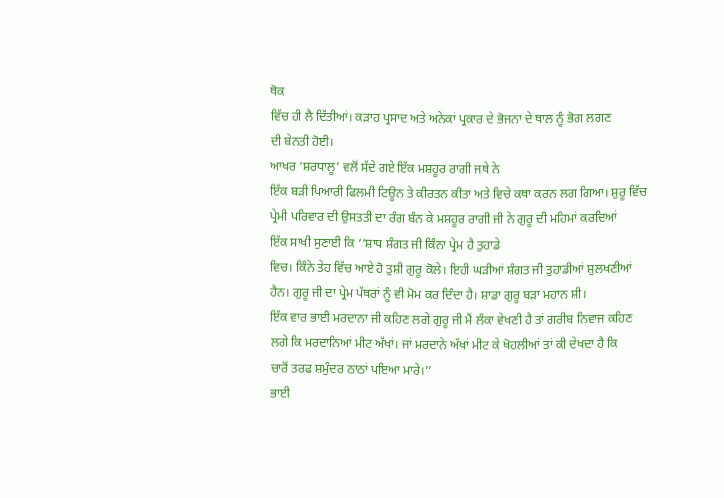ਥੋਕ
ਵਿੱਚ ਹੀ ਲੈ ਦਿੱਤੀਆਂ। ਕੜਾਹ ਪ੍ਰਸਾਦ ਅਤੇ ਅਨੇਕਾਂ ਪ੍ਰਕਾਰ ਦੇ ਭੋਜਨਾ ਦੇ ਥਾਲ ਨੂੰ ਭੋਗ ਲਗਣ
ਦੀ ਬੇਨਤੀ ਹੋਈ।
ਆਖਰ ‘ਸ਼ਰਧਾਲੂ’ ਵਲੋਂ ਸੱਦੇ ਗਏ ਇੱਕ ਮਸ਼ਹੂਰ ਰਾਗੀ ਜਥੇ ਨੇ
ਇੱਕ ਬੜੀ ਪਿਆਰੀ ਫਿਲਮੀ ਟਿਊਨ ਤੇ ਕੀਰਤਨ ਕੀਤਾ ਅਤੇ ਵਿਚੇ ਕਥਾ ਕਰਨ ਲਗ ਗਿਆ। ਸ਼ੁਰੂ ਵਿੱਚ
ਪ੍ਰੇਮੀ ਪਰਿਵਾਰ ਦੀ ਉਸਤਤੀ ਦਾ ਰੰਗ ਬੰਨ ਕੇ ਮਸ਼ਹੂਰ ਰਾਗੀ ਜੀ ਨੇ ਗੁਰੂ ਦੀ ਮਹਿਮਾਂ ਕਰਦਿਆਂ
ਇੱਕ ਸਾਖੀ ਸੁਣਾਈ ਕਿ ‘‘ਸ਼ਾਧ ਸ਼ੰਗਤ ਜੀ ਕਿੰਨਾ ਪ੍ਰੇਮ ਹੈ ਤੁਹਾਡੇ
ਵਿਚ। ਕਿੰਨੇ ਤੇਹ ਵਿੱਚ ਆਏ ਹੋ ਤੁਸ਼ੀ ਗੁਰੂ ਕੋਲੇ। ਇਹੀ ਘੜੀਆਂ ਸ਼ੰਗਤ ਜੀ ਤੁਹਾਡੀਆਂ ਸ਼ੁਲਖਣੀਆਂ
ਹੈਨ। ਗੁਰੂ ਜੀ ਦਾ ਪ੍ਰੇਮ ਪੱਥਰਾਂ ਨੂੰ ਵੀ ਮੋਮ ਕਰ ਦਿੰਦਾ ਹੈ। ਸ਼ਾਡਾ ਗੁਰੂ ਬੜਾ ਮਹਾਨ ਸ਼ੀ।
ਇੱਕ ਵਾਰ ਭਾਈ ਮਰਦਾਨਾ ਜੀ ਕਹਿਣ ਲਗੇ ਗੁਰੂ ਜੀ ਮੈਂ ਲੰਕਾ ਵੇਖਣੀ ਹੈ ਤਾਂ ਗਰੀਬ ਨਿਵਾਜ ਕਹਿਣ
ਲਗੇ ਕਿ ਮਰਦਾਨਿਆਂ ਮੀਟ ਅੱਖਾਂ। ਜਾਂ ਮਰਦਾਨੇ ਅੱਖਾਂ ਮੀਟ ਕੇ ਖੋਹਲੀਆਂ ਤਾਂ ਕੀ ਦੇਖਦਾ ਹੈ ਕਿ
ਚਾਰੋਂ ਤਰਫ ਸ਼ਮੁੰਦਰ ਠਾਠਾਂ ਪਇਆ ਮਾਰੇ।’’
ਭਾਈ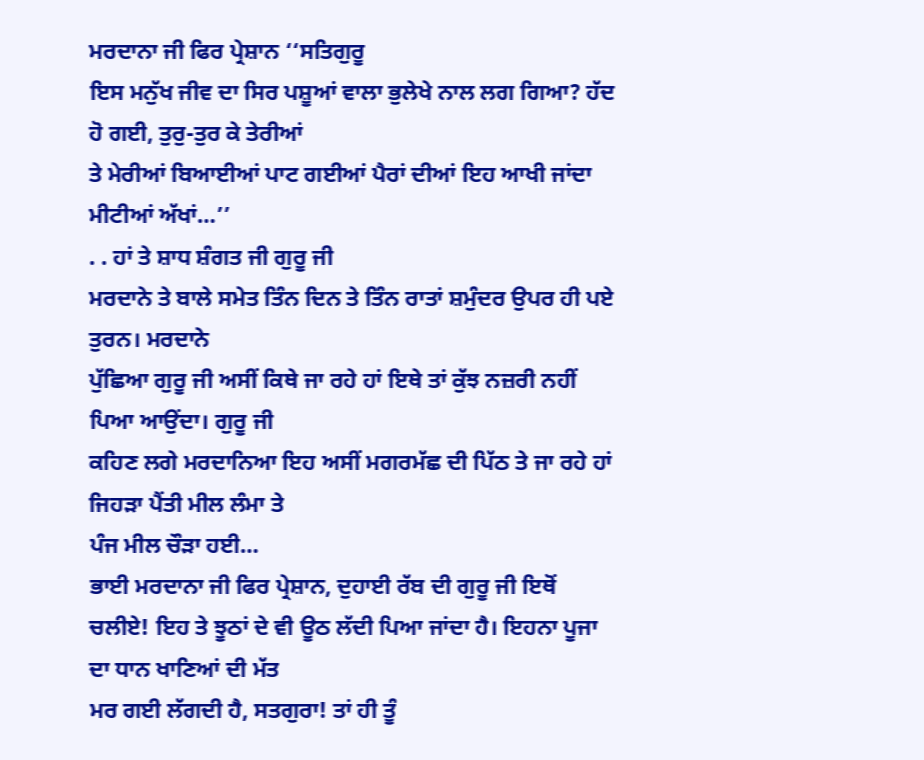ਮਰਦਾਨਾ ਜੀ ਫਿਰ ਪ੍ਰੇਸ਼ਾਨ ‘‘ਸਤਿਗੁਰੂ
ਇਸ ਮਨੁੱਖ ਜੀਵ ਦਾ ਸਿਰ ਪਸ਼ੂਆਂ ਵਾਲਾ ਭੁਲੇਖੇ ਨਾਲ ਲਗ ਗਿਆ? ਹੱਦ ਹੋ ਗਈ, ਤੁਰੁ-ਤੁਰ ਕੇ ਤੇਰੀਆਂ
ਤੇ ਮੇਰੀਆਂ ਬਿਆਈਆਂ ਪਾਟ ਗਈਆਂ ਪੈਰਾਂ ਦੀਆਂ ਇਹ ਆਖੀ ਜਾਂਦਾ ਮੀਟੀਆਂ ਅੱਖਾਂ…’’
. . ਹਾਂ ਤੇ ਸ਼ਾਧ ਸ਼ੰਗਤ ਜੀ ਗੁਰੂ ਜੀ
ਮਰਦਾਨੇ ਤੇ ਬਾਲੇ ਸਮੇਤ ਤਿੰਨ ਦਿਨ ਤੇ ਤਿੰਨ ਰਾਤਾਂ ਸ਼ਮੁੰਦਰ ਉਪਰ ਹੀ ਪਏ ਤੁਰਨ। ਮਰਦਾਨੇ
ਪੁੱਛਿਆ ਗੁਰੂ ਜੀ ਅਸੀਂ ਕਿਥੇ ਜਾ ਰਹੇ ਹਾਂ ਇਥੇ ਤਾਂ ਕੁੱਝ ਨਜ਼ਰੀ ਨਹੀਂ ਪਿਆ ਆਉਂਦਾ। ਗੁਰੂ ਜੀ
ਕਹਿਣ ਲਗੇ ਮਰਦਾਨਿਆ ਇਹ ਅਸੀਂ ਮਗਰਮੱਛ ਦੀ ਪਿੱਠ ਤੇ ਜਾ ਰਹੇ ਹਾਂ ਜਿਹੜਾ ਪੈਂਤੀ ਮੀਲ ਲੰਮਾ ਤੇ
ਪੰਜ ਮੀਲ ਚੌੜਾ ਹਈ…
ਭਾਈ ਮਰਦਾਨਾ ਜੀ ਫਿਰ ਪ੍ਰੇਸ਼ਾਨ, ਦੁਹਾਈ ਰੱਬ ਦੀ ਗੁਰੂ ਜੀ ਇਥੋਂ
ਚਲੀਏ! ਇਹ ਤੇ ਝੂਠਾਂ ਦੇ ਵੀ ਊਠ ਲੱਦੀ ਪਿਆ ਜਾਂਦਾ ਹੈ। ਇਹਨਾ ਪੂਜਾ ਦਾ ਧਾਨ ਖਾਣਿਆਂ ਦੀ ਮੱਤ
ਮਰ ਗਈ ਲੱਗਦੀ ਹੈ, ਸਤਗੁਰਾ! ਤਾਂ ਹੀ ਤੂੰ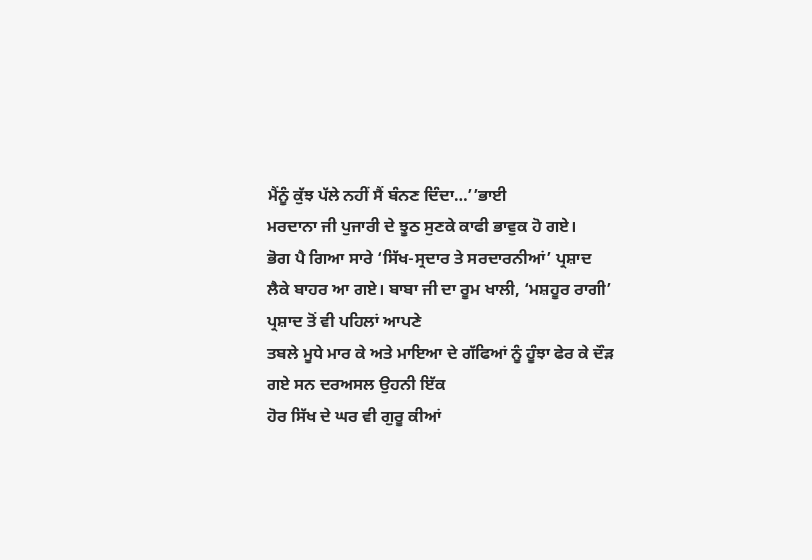ਮੈਂਨੂੰ ਕੁੱਝ ਪੱਲੇ ਨਹੀਂ ਸੈਂ ਬੰਨਣ ਦਿੰਦਾ…’’ਭਾਈ
ਮਰਦਾਨਾ ਜੀ ਪੁਜਾਰੀ ਦੇ ਝੂਠ ਸੁਣਕੇ ਕਾਫੀ ਭਾਵੁਕ ਹੋ ਗਏ।
ਭੋਗ ਪੈ ਗਿਆ ਸਾਰੇ ‘ਸਿੱਖ-ਸ੍ਰਦਾਰ ਤੇ ਸਰਦਾਰਨੀਆਂ’ ਪ੍ਰਸ਼ਾਦ
ਲੈਕੇ ਬਾਹਰ ਆ ਗਏ। ਬਾਬਾ ਜੀ ਦਾ ਰੂਮ ਖਾਲੀ, ‘ਮਸ਼ਹੂਰ ਰਾਗੀ’ ਪ੍ਰਸ਼ਾਦ ਤੋਂ ਵੀ ਪਹਿਲਾਂ ਆਪਣੇ
ਤਬਲੇ ਮੂਧੇ ਮਾਰ ਕੇ ਅਤੇ ਮਾਇਆ ਦੇ ਗੱਫਿਆਂ ਨੂੰ ਹੂੰਝਾ ਫੇਰ ਕੇ ਦੌੜ ਗਏ ਸਨ ਦਰਅਸਲ ਉਹਨੀ ਇੱਕ
ਹੋਰ ਸਿੱਖ ਦੇ ਘਰ ਵੀ ਗੁਰੂ ਕੀਆਂ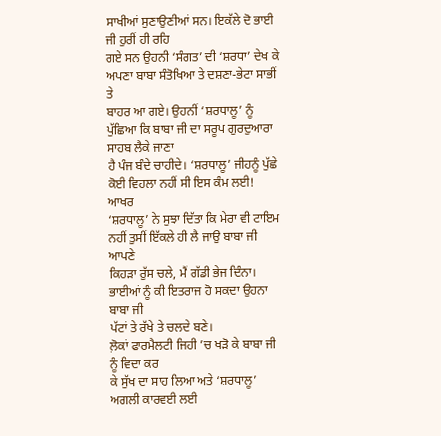ਸਾਖੀਆਂ ਸੁਣਾਉਣੀਆਂ ਸਨ। ਇਕੱਲੇ ਦੋ ਭਾਈ ਜੀ ਹੁਰੀਂ ਹੀ ਰਹਿ
ਗਏ ਸਨ ਉਹਨੀ ‘ਸੰਗਤ’ ਦੀ ‘ਸ਼ਰਧਾ’ ਦੇਖ ਕੇ ਅਪਣਾ ਬਾਬਾ ਸੰਤੋਖਿਆ ਤੇ ਦਸ਼ਣਾ-ਭੇਟਾ ਸਾਭੀਂ ਤੇ
ਬਾਹਰ ਆ ਗਏ। ਉਹਨੀਂ ‘ਸ਼ਰਧਾਲੂ’ ਨੂੰ ਪੁੱਛਿਆ ਕਿ ਬਾਬਾ ਜੀ ਦਾ ਸਰੂਪ ਗੁਰਦੁਆਰਾ ਸਾਹਬ ਲੈਕੇ ਜਾਣਾ
ਹੈ ਪੰਜ ਬੰਦੇ ਚਾਹੀਦੇ। ‘ਸ਼ਰਧਾਲੂ’ ਜੀਹਨੂੰ ਪੁੱਛੇ ਕੋਈ ਵਿਹਲਾ ਨਹੀਂ ਸੀ ਇਸ ਕੰਮ ਲਈ! ਆਖਰ
‘ਸ਼ਰਧਾਲੂ’ ਨੇ ਸੁਝਾ ਦਿੱਤਾ ਕਿ ਮੇਰਾ ਵੀ ਟਾਇਮ ਨਹੀਂ ਤੁਸੀਂ ਇੱਕਲੇ ਹੀ ਲੈ ਜਾਉ ਬਾਬਾ ਜੀ ਆਪਣੇ
ਕਿਹੜਾ ਰੁੱਸ ਚਲੇ, ਮੈਂ ਗੱਡੀ ਭੇਜ ਦਿੰਨਾ। ਭਾਈਆਂ ਨੂੰ ਕੀ ਇਤਰਾਜ ਹੋ ਸਕਦਾ ਉਹਨਾ ਬਾਬਾ ਜੀ
ਪੱਟਾਂ ਤੇ ਰੱਖੇ ਤੇ ਚਲਦੇ ਬਣੇ।
ਲ਼ੋਕਾਂ ਫਾਰਮੈਲਟੀ ਜਿਹੀ ’ਚ ਖੜੋ ਕੇ ਬਾਬਾ ਜੀ ਨੂੰ ਵਿਦਾ ਕਰ
ਕੇ ਸੁੱਖ ਦਾ ਸਾਹ ਲਿਆ ਅਤੇ ‘ਸ਼ਰਧਾਲੂ’ ਅਗਲੀ ਕਾਰਵਈ ਲਈ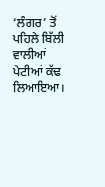‘ਲੰਗਰ’ ਤੋਂ ਪਹਿਲੇ ਬਿੱਲੀ ਵਾਲੀਆਂ
ਪੇਟੀਆਂ ਕੱਢ ਲਿਆਇਆ।